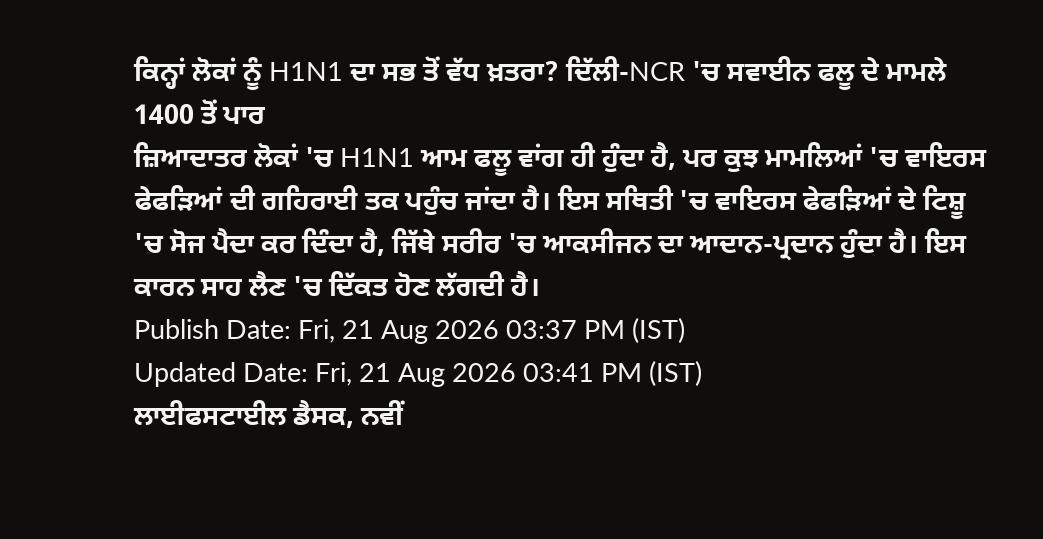ਕਿਨ੍ਹਾਂ ਲੋਕਾਂ ਨੂੰ H1N1 ਦਾ ਸਭ ਤੋਂ ਵੱਧ ਖ਼ਤਰਾ? ਦਿੱਲੀ-NCR 'ਚ ਸਵਾਈਨ ਫਲੂ ਦੇ ਮਾਮਲੇ 1400 ਤੋਂ ਪਾਰ
ਜ਼ਿਆਦਾਤਰ ਲੋਕਾਂ 'ਚ H1N1 ਆਮ ਫਲੂ ਵਾਂਗ ਹੀ ਹੁੰਦਾ ਹੈ, ਪਰ ਕੁਝ ਮਾਮਲਿਆਂ 'ਚ ਵਾਇਰਸ ਫੇਫੜਿਆਂ ਦੀ ਗਹਿਰਾਈ ਤਕ ਪਹੁੰਚ ਜਾਂਦਾ ਹੈ। ਇਸ ਸਥਿਤੀ 'ਚ ਵਾਇਰਸ ਫੇਫੜਿਆਂ ਦੇ ਟਿਸ਼ੂ 'ਚ ਸੋਜ ਪੈਦਾ ਕਰ ਦਿੰਦਾ ਹੈ, ਜਿੱਥੇ ਸਰੀਰ 'ਚ ਆਕਸੀਜਨ ਦਾ ਆਦਾਨ-ਪ੍ਰਦਾਨ ਹੁੰਦਾ ਹੈ। ਇਸ ਕਾਰਨ ਸਾਹ ਲੈਣ 'ਚ ਦਿੱਕਤ ਹੋਣ ਲੱਗਦੀ ਹੈ।
Publish Date: Fri, 21 Aug 2026 03:37 PM (IST)
Updated Date: Fri, 21 Aug 2026 03:41 PM (IST)
ਲਾਈਫਸਟਾਈਲ ਡੈਸਕ, ਨਵੀਂ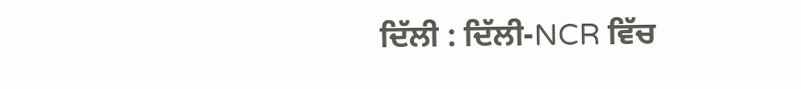ਦਿੱਲੀ : ਦਿੱਲੀ-NCR ਵਿੱਚ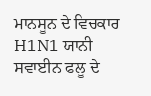ਮਾਨਸੂਨ ਦੇ ਵਿਚਕਾਰ H1N1 ਯਾਨੀ ਸਵਾਈਨ ਫਲੂ ਦੇ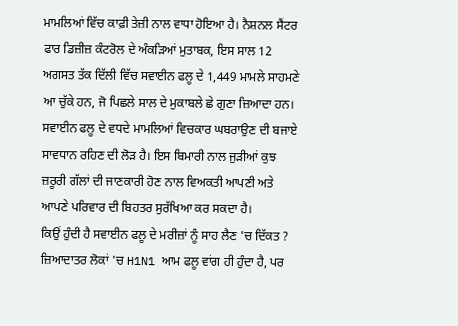ਮਾਮਲਿਆਂ ਵਿੱਚ ਕਾਫ਼ੀ ਤੇਜ਼ੀ ਨਾਲ ਵਾਧਾ ਹੋਇਆ ਹੈ। ਨੈਸ਼ਨਲ ਸੈਂਟਰ ਫਾਰ ਡਿਜ਼ੀਜ਼ ਕੰਟਰੋਲ ਦੇ ਅੰਕੜਿਆਂ ਮੁਤਾਬਕ, ਇਸ ਸਾਲ 12 ਅਗਸਤ ਤੱਕ ਦਿੱਲੀ ਵਿੱਚ ਸਵਾਈਨ ਫਲੂ ਦੇ 1,449 ਮਾਮਲੇ ਸਾਹਮਣੇ ਆ ਚੁੱਕੇ ਹਨ, ਜੋ ਪਿਛਲੇ ਸਾਲ ਦੇ ਮੁਕਾਬਲੇ ਛੇ ਗੁਣਾ ਜ਼ਿਆਦਾ ਹਨ।
ਸਵਾਈਨ ਫਲੂ ਦੇ ਵਧਦੇ ਮਾਮਲਿਆਂ ਵਿਚਕਾਰ ਘਬਰਾਉਣ ਦੀ ਬਜਾਏ ਸਾਵਧਾਨ ਰਹਿਣ ਦੀ ਲੋੜ ਹੈ। ਇਸ ਬਿਮਾਰੀ ਨਾਲ ਜੁੜੀਆਂ ਕੁਝ ਜ਼ਰੂਰੀ ਗੱਲਾਂ ਦੀ ਜਾਣਕਾਰੀ ਹੋਣ ਨਾਲ ਵਿਅਕਤੀ ਆਪਣੀ ਅਤੇ ਆਪਣੇ ਪਰਿਵਾਰ ਦੀ ਬਿਹਤਰ ਸੁਰੱਖਿਆ ਕਰ ਸਕਦਾ ਹੈ।
ਕਿਉਂ ਹੁੰਦੀ ਹੈ ਸਵਾਈਨ ਫਲੂ ਦੇ ਮਰੀਜ਼ਾਂ ਨੂੰ ਸਾਹ ਲੈਣ 'ਚ ਦਿੱਕਤ ?
ਜ਼ਿਆਦਾਤਰ ਲੋਕਾਂ 'ਚ H1N1 ਆਮ ਫਲੂ ਵਾਂਗ ਹੀ ਹੁੰਦਾ ਹੈ, ਪਰ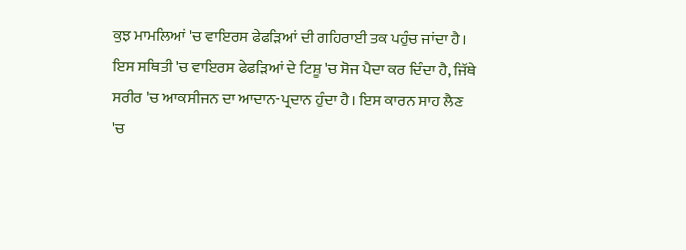ਕੁਝ ਮਾਮਲਿਆਂ 'ਚ ਵਾਇਰਸ ਫੇਫੜਿਆਂ ਦੀ ਗਹਿਰਾਈ ਤਕ ਪਹੁੰਚ ਜਾਂਦਾ ਹੈ। ਇਸ ਸਥਿਤੀ 'ਚ ਵਾਇਰਸ ਫੇਫੜਿਆਂ ਦੇ ਟਿਸ਼ੂ 'ਚ ਸੋਜ ਪੈਦਾ ਕਰ ਦਿੰਦਾ ਹੈ, ਜਿੱਥੇ ਸਰੀਰ 'ਚ ਆਕਸੀਜਨ ਦਾ ਆਦਾਨ-ਪ੍ਰਦਾਨ ਹੁੰਦਾ ਹੈ। ਇਸ ਕਾਰਨ ਸਾਹ ਲੈਣ 'ਚ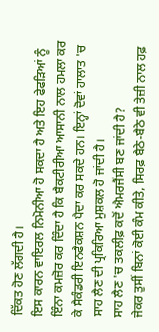ਦਿੱਕਤ ਹੋਣ ਲੱਗਦੀ ਹੈ।
ਇਸ ਕਾਰਨ ਵਾਇਰਲ ਨਿਮੋਨੀਆ ਹੋ ਸਕਦਾ ਹੈ ਅਤੇ ਇਹ ਫੇਫੜਿਆਂ ਨੂੰ ਇੰਨਾ ਕਮਜ਼ੋਰ ਕਰ ਦਿੰਦਾ ਹੈ ਕਿ ਬੈਕਟੀਰੀਆ ਆਸਾਨੀ ਨਾਲ ਹਮਲਾ ਕਰ ਕੇ ਸੈਕੰਡਰੀ ਇਨਫੈਕਸ਼ਨ ਪੈਦਾ ਕਰ ਸਕਦੇ ਹਨ। ਇਨ੍ਹਾਂ ਦੋਵਾਂ ਹਾਲਾਤ 'ਚ ਸਾਹ ਲੈਣ ਦੀ ਪ੍ਰਕਿਰਿਆ ਮੁਸ਼ਕਲ ਹੋ ਜਾਂਦੀ ਹੈ।
ਸਾਹ ਲੈਣ 'ਚ ਤਕਲੀਫ਼ ਕਦੋਂ ਐਮਰਜੈਂਸੀ ਬਣ ਜਾਂਦੀ ਹੈ?
ਜੇਕਰ ਤੁਸੀਂ ਬਿਨਾਂ ਕੋਈ ਕੰਮ ਕੀਤੇ, ਸਿਰਫ਼ ਬੈਠੇ-ਬੈਠੇ ਵੀ ਤੇਜ਼ੀ ਨਾਲ ਹਫ਼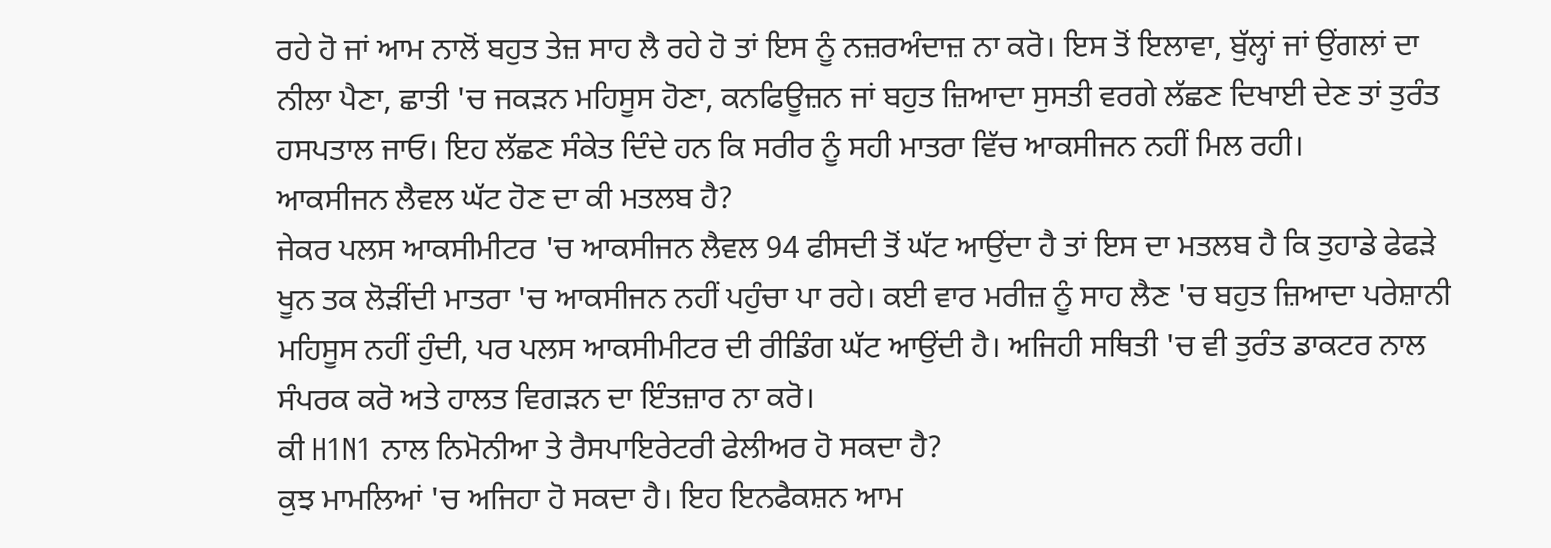ਰਹੇ ਹੋ ਜਾਂ ਆਮ ਨਾਲੋਂ ਬਹੁਤ ਤੇਜ਼ ਸਾਹ ਲੈ ਰਹੇ ਹੋ ਤਾਂ ਇਸ ਨੂੰ ਨਜ਼ਰਅੰਦਾਜ਼ ਨਾ ਕਰੋ। ਇਸ ਤੋਂ ਇਲਾਵਾ, ਬੁੱਲ੍ਹਾਂ ਜਾਂ ਉਂਗਲਾਂ ਦਾ ਨੀਲਾ ਪੈਣਾ, ਛਾਤੀ 'ਚ ਜਕੜਨ ਮਹਿਸੂਸ ਹੋਣਾ, ਕਨਫਿਊਜ਼ਨ ਜਾਂ ਬਹੁਤ ਜ਼ਿਆਦਾ ਸੁਸਤੀ ਵਰਗੇ ਲੱਛਣ ਦਿਖਾਈ ਦੇਣ ਤਾਂ ਤੁਰੰਤ ਹਸਪਤਾਲ ਜਾਓ। ਇਹ ਲੱਛਣ ਸੰਕੇਤ ਦਿੰਦੇ ਹਨ ਕਿ ਸਰੀਰ ਨੂੰ ਸਹੀ ਮਾਤਰਾ ਵਿੱਚ ਆਕਸੀਜਨ ਨਹੀਂ ਮਿਲ ਰਹੀ।
ਆਕਸੀਜਨ ਲੈਵਲ ਘੱਟ ਹੋਣ ਦਾ ਕੀ ਮਤਲਬ ਹੈ?
ਜੇਕਰ ਪਲਸ ਆਕਸੀਮੀਟਰ 'ਚ ਆਕਸੀਜਨ ਲੈਵਲ 94 ਫੀਸਦੀ ਤੋਂ ਘੱਟ ਆਉਂਦਾ ਹੈ ਤਾਂ ਇਸ ਦਾ ਮਤਲਬ ਹੈ ਕਿ ਤੁਹਾਡੇ ਫੇਫੜੇ ਖੂਨ ਤਕ ਲੋੜੀਂਦੀ ਮਾਤਰਾ 'ਚ ਆਕਸੀਜਨ ਨਹੀਂ ਪਹੁੰਚਾ ਪਾ ਰਹੇ। ਕਈ ਵਾਰ ਮਰੀਜ਼ ਨੂੰ ਸਾਹ ਲੈਣ 'ਚ ਬਹੁਤ ਜ਼ਿਆਦਾ ਪਰੇਸ਼ਾਨੀ ਮਹਿਸੂਸ ਨਹੀਂ ਹੁੰਦੀ, ਪਰ ਪਲਸ ਆਕਸੀਮੀਟਰ ਦੀ ਰੀਡਿੰਗ ਘੱਟ ਆਉਂਦੀ ਹੈ। ਅਜਿਹੀ ਸਥਿਤੀ 'ਚ ਵੀ ਤੁਰੰਤ ਡਾਕਟਰ ਨਾਲ ਸੰਪਰਕ ਕਰੋ ਅਤੇ ਹਾਲਤ ਵਿਗੜਨ ਦਾ ਇੰਤਜ਼ਾਰ ਨਾ ਕਰੋ।
ਕੀ H1N1 ਨਾਲ ਨਿਮੋਨੀਆ ਤੇ ਰੈਸਪਾਇਰੇਟਰੀ ਫੇਲੀਅਰ ਹੋ ਸਕਦਾ ਹੈ?
ਕੁਝ ਮਾਮਲਿਆਂ 'ਚ ਅਜਿਹਾ ਹੋ ਸਕਦਾ ਹੈ। ਇਹ ਇਨਫੈਕਸ਼ਨ ਆਮ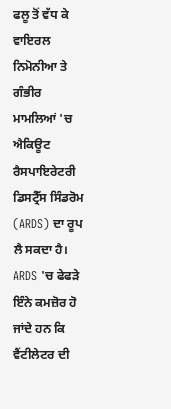ਫਲੂ ਤੋਂ ਵੱਧ ਕੇ ਵਾਇਰਲ ਨਿਮੋਨੀਆ ਤੇ ਗੰਭੀਰ ਮਾਮਲਿਆਂ 'ਚ ਐਕਿਊਟ ਰੈਸਪਾਇਰੇਟਰੀ ਡਿਸਟ੍ਰੈੱਸ ਸਿੰਡਰੋਮ (ARDS) ਦਾ ਰੂਪ ਲੈ ਸਕਦਾ ਹੈ। ARDS 'ਚ ਫੇਫੜੇ ਇੰਨੇ ਕਮਜ਼ੋਰ ਹੋ ਜਾਂਦੇ ਹਨ ਕਿ ਵੈਂਟੀਲੇਟਰ ਦੀ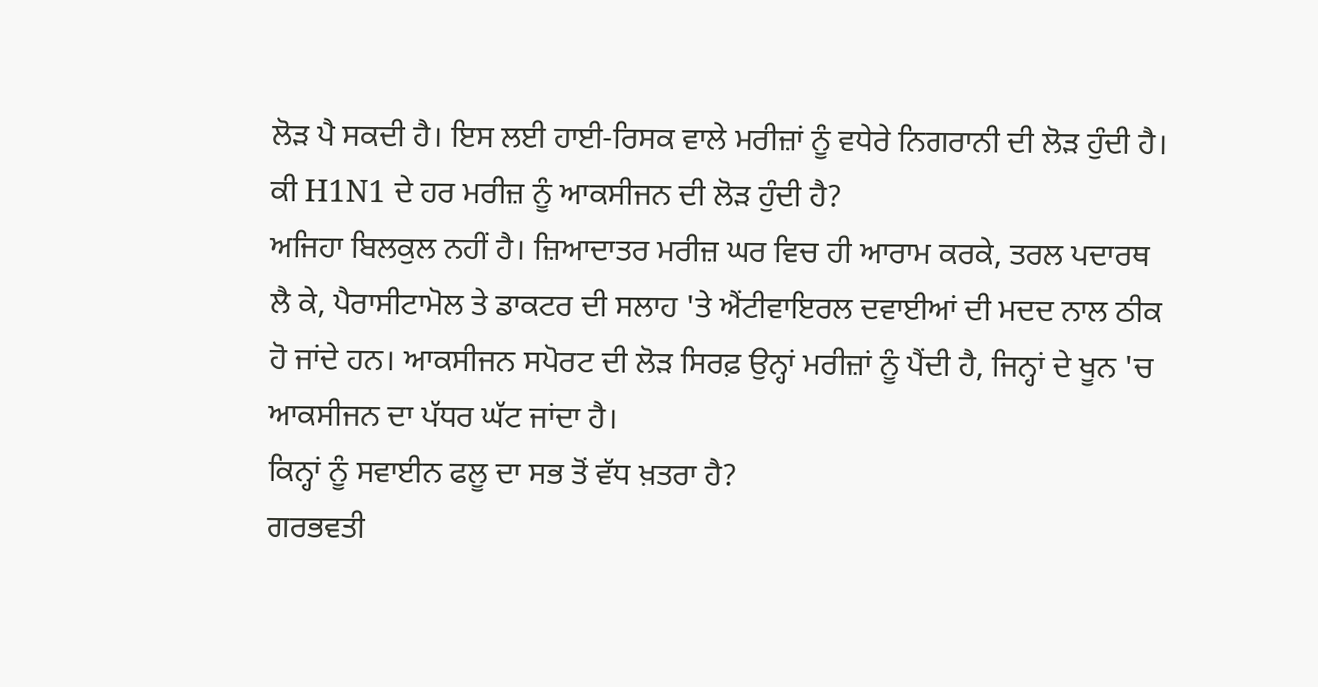ਲੋੜ ਪੈ ਸਕਦੀ ਹੈ। ਇਸ ਲਈ ਹਾਈ-ਰਿਸਕ ਵਾਲੇ ਮਰੀਜ਼ਾਂ ਨੂੰ ਵਧੇਰੇ ਨਿਗਰਾਨੀ ਦੀ ਲੋੜ ਹੁੰਦੀ ਹੈ।
ਕੀ H1N1 ਦੇ ਹਰ ਮਰੀਜ਼ ਨੂੰ ਆਕਸੀਜਨ ਦੀ ਲੋੜ ਹੁੰਦੀ ਹੈ?
ਅਜਿਹਾ ਬਿਲਕੁਲ ਨਹੀਂ ਹੈ। ਜ਼ਿਆਦਾਤਰ ਮਰੀਜ਼ ਘਰ ਵਿਚ ਹੀ ਆਰਾਮ ਕਰਕੇ, ਤਰਲ ਪਦਾਰਥ ਲੈ ਕੇ, ਪੈਰਾਸੀਟਾਮੋਲ ਤੇ ਡਾਕਟਰ ਦੀ ਸਲਾਹ 'ਤੇ ਐਂਟੀਵਾਇਰਲ ਦਵਾਈਆਂ ਦੀ ਮਦਦ ਨਾਲ ਠੀਕ ਹੋ ਜਾਂਦੇ ਹਨ। ਆਕਸੀਜਨ ਸਪੋਰਟ ਦੀ ਲੋੜ ਸਿਰਫ਼ ਉਨ੍ਹਾਂ ਮਰੀਜ਼ਾਂ ਨੂੰ ਪੈਂਦੀ ਹੈ, ਜਿਨ੍ਹਾਂ ਦੇ ਖੂਨ 'ਚ ਆਕਸੀਜਨ ਦਾ ਪੱਧਰ ਘੱਟ ਜਾਂਦਾ ਹੈ।
ਕਿਨ੍ਹਾਂ ਨੂੰ ਸਵਾਈਨ ਫਲੂ ਦਾ ਸਭ ਤੋਂ ਵੱਧ ਖ਼ਤਰਾ ਹੈ?
ਗਰਭਵਤੀ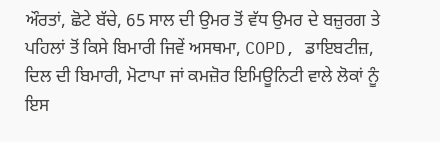ਔਰਤਾਂ, ਛੋਟੇ ਬੱਚੇ, 65 ਸਾਲ ਦੀ ਉਮਰ ਤੋਂ ਵੱਧ ਉਮਰ ਦੇ ਬਜ਼ੁਰਗ ਤੇ ਪਹਿਲਾਂ ਤੋਂ ਕਿਸੇ ਬਿਮਾਰੀ ਜਿਵੇਂ ਅਸਥਮਾ, COPD, ਡਾਇਬਟੀਜ਼, ਦਿਲ ਦੀ ਬਿਮਾਰੀ, ਮੋਟਾਪਾ ਜਾਂ ਕਮਜ਼ੋਰ ਇਮਿਊਨਿਟੀ ਵਾਲੇ ਲੋਕਾਂ ਨੂੰ ਇਸ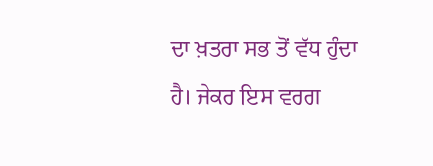ਦਾ ਖ਼ਤਰਾ ਸਭ ਤੋਂ ਵੱਧ ਹੁੰਦਾ ਹੈ। ਜੇਕਰ ਇਸ ਵਰਗ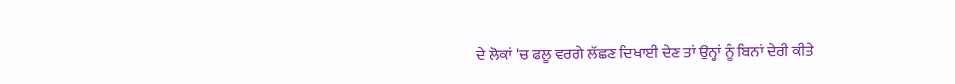ਦੇ ਲੋਕਾਂ 'ਚ ਫਲੂ ਵਰਗੇ ਲੱਛਣ ਦਿਖਾਈ ਦੇਣ ਤਾਂ ਉਨ੍ਹਾਂ ਨੂੰ ਬਿਨਾਂ ਦੇਰੀ ਕੀਤੇ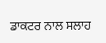ਡਾਕਟਰ ਨਾਲ ਸਲਾਹ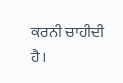ਕਰਨੀ ਚਾਹੀਦੀ ਹੈ।